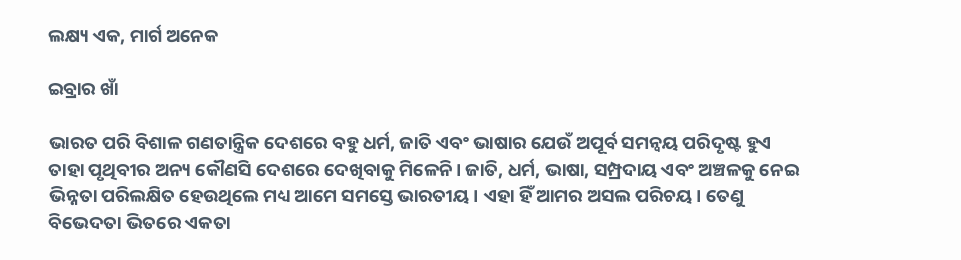ଲକ୍ଷ୍ୟ ଏକ, ମାର୍ଗ ଅନେକ

ଇବ୍ରାର ଖାଁ

ଭାରତ ପରି ବିଶାଳ ଗଣତାନ୍ତ୍ରିକ ଦେଶରେ ବହୁ ଧର୍ମ, ଜାତି ଏବଂ ଭାଷାର ଯେଉଁ ଅପୂର୍ବ ସମନ୍ବୟ ପରିଦୃଷ୍ଟ ହୁଏ ତାହା ପୃଥିବୀର ଅନ୍ୟ କୌଣସି ଦେଶରେ ଦେଖିବାକୁ ମିଳେନି। ଜାତି, ଧର୍ମ, ଭାଷା, ସମ୍ପ୍ରଦାୟ ଏବଂ ଅଞ୍ଚଳକୁ ନେଇ ଭିନ୍ନତା ପରିଲକ୍ଷିତ ହେଉଥିଲେ ମଧ୍ୟ ଆମେ ସମସ୍ତେ ଭାରତୀୟ। ଏହା ହିଁ ଆମର ଅସଲ ପରିଚୟ। ତେଣୁ ବିଭେଦତା ଭିତରେ ଏକତା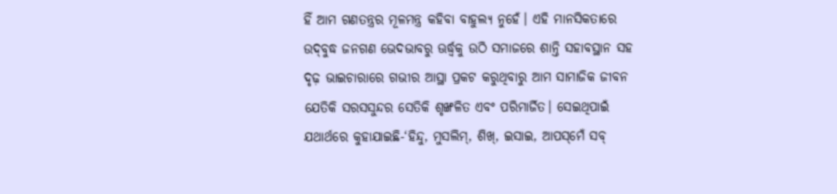ହିଁ ଆମ ଗଣତନ୍ତ୍ରର ମୂଳମନ୍ତ୍ର କହିବା ବାହୁଲ୍ୟ ନୁହେଁ। ଏହି ମାନସିକତାରେ ଉଦ୍‌ବୁଦ୍ଧ ଜନଗଣ ଭେଦଭାବରୁ ଊର୍ଦ୍ଧ୍ୱକୁ ଉଠି ସମାଜରେ ଶାନ୍ତି ସହାବସ୍ଥାନ ସହ ଦୃଢ଼ ଭାଇଚାରାରେ ଗଭୀର ଆସ୍ଥା ପ୍ରକଟ କରୁଥିବାରୁ ଆମ ସାମାଜିକ ଜୀବନ ଯେତିକି ସରସସୁନ୍ଦର ସେତିକି ଶୃଙ୍ଖଳିତ ଏବଂ ପରିମାର୍ଜିତ। ସେଇଥିପାଇଁ ଯଥାର୍ଥରେ କୁହାଯାଇଛି-‘ହିନ୍ଦୁ, ମୁସଲିମ୍‌, ଶିଖ୍‌, ଇସାଇ, ଆପସ୍‌ମେଁ ସବ୍‌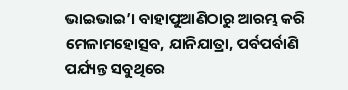ଭାଇଭାଇ’। ବାହାପୁଆଣିଠାରୁ ଆରମ୍ଭ କରି ମେଳାମହୋତ୍ସବ, ଯାନିଯାତ୍ରା, ପର୍ବପର୍ବାଣି ପର୍ଯ୍ୟନ୍ତ ସବୁଥିରେ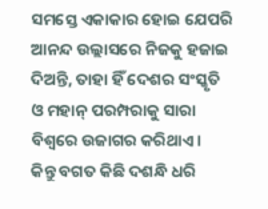ସମସ୍ତେ ଏକାକାର ହୋଇ ଯେପରି ଆନନ୍ଦ ଉଲ୍ଲାସରେ ନିଜକୁ ହଜାଇ ଦିଅନ୍ତି, ତାହା ହିଁ ଦେଶର ସଂସ୍କୃତି ଓ ମହାନ୍‌ ପରମ୍ପରାକୁ ସାରା ବିଶ୍ୱରେ ଉଜାଗର କରିଥାଏ।
କିନ୍ତୁ ବଗତ କିଛି ଦଶନ୍ଧି ଧରି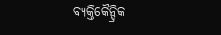ବ୍ୟକ୍ତିକୈନ୍ଦ୍ରିକ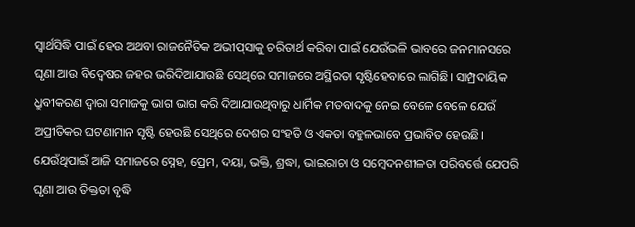ସ୍ବାର୍ଥସିଦ୍ଧି ପାଇଁ ହେଉ ଅଥବା ରାଜନୈତିକ ଅଭୀପ୍‌ସାକୁ ଚରିତାର୍ଥ କରିବା ପାଇଁ ଯେଉଁଭଳି ଭାବରେ ଜନମାନସରେ ଘୃଣା ଆଉ ବିଦ୍ୱେଷର ଜହର ଭରିଦିଆଯାଉଛି ସେଥିରେ ସମାଜରେ ଅସ୍ଥିରତା ସୃଷ୍ଟିହେବାରେ ଲାଗିଛି। ସାମ୍ପ୍ରଦାୟିକ ଧ୍ରୁବୀକରଣ ଦ୍ୱାରା ସମାଜକୁ ଭାଗ ଭାଗ କରି ଦିଆଯାଉଥିବାରୁ ଧାର୍ମିକ ମତବାଦକୁ ନେଇ ବେଳେ ବେଳେ ଯେଉଁ ଅପ୍ରୀତିକର ଘଟଣାମାନ ସୃଷ୍ଟି ହେଉଛି ସେଥିରେ ଦେଶର ସଂହତି ଓ ଏକତା ବହୁଳଭାବେ ପ୍ରଭାବିତ ହେଉଛି। ଯେଉଁଥିପାଇଁ ଆଜି ସମାଜରେ ସ୍ନେହ, ପ୍ରେମ, ଦୟା, ଭକ୍ତି, ଶ୍ରଦ୍ଧା, ଭାଇରାଚା ଓ ସମ୍ବେଦନଶୀଳତା ପରିବର୍ତ୍ତେ ଯେପରି ଘୃଣା ଆଉ ତିକ୍ତତା ବୃଦ୍ଧି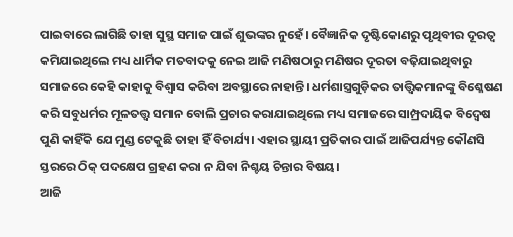ପାଇବାରେ ଲାଗିଛି ତାହା ସୁସ୍ଥ ସମାଜ ପାଇଁ ଶୁଭଙ୍କର ନୁହେଁ। ବୈଜ୍ଞାନିକ ଦୃଷ୍ଟିକୋଣରୁ ପୃଥିବୀର ଦୂରତ୍ୱ କମିଯାଇଥିଲେ ମଧ୍ୟ ଧାର୍ମିକ ମତବାଦକୁ ନେଇ ଆଜି ମଣିଷଠାରୁ ମଣିଷର ଦୂରତା ବଢ଼ିଯାଇଥିବାରୁ ସମାଜରେ କେହି କାହାକୁ ବିଶ୍ୱାସ କରିବା ଅବସ୍ଥାରେ ନାହାନ୍ତି। ଧର୍ମଶାସ୍ତ୍ରଗୁଡ଼ିକର ତାତ୍ତ୍ୱିକମାନଙ୍କୁ ବିଶ୍ଳେଷଣ କରି ସବୁଧର୍ମର ମୂଳତତ୍ତ୍ୱ ସମାନ ବୋଲି ପ୍ରଚାର କରାଯାଇଥିଲେ ମଧ୍ୟ ସମାଜରେ ସାମ୍ପ୍ରଦାୟିକ ବିଦ୍ୱେଷ ପୁଣି କାହିଁକି ଯେ ମୁଣ୍ଡ ଟେକୁଛି ତାହା ହିଁ ବିଚାର୍ଯ୍ୟ। ଏହାର ସ୍ଥାୟୀ ପ୍ରତିକାର ପାଇଁ ଆଜିପର୍ଯ୍ୟନ୍ତ କୌଣସି ସ୍ତରରେ ଠିକ୍‌ ପଦକ୍ଷେପ ଗ୍ରହଣ କରା ନ ଯିବା ନିଶ୍ଚୟ ଚିନ୍ତାର ବିଷୟ।
ଆଜି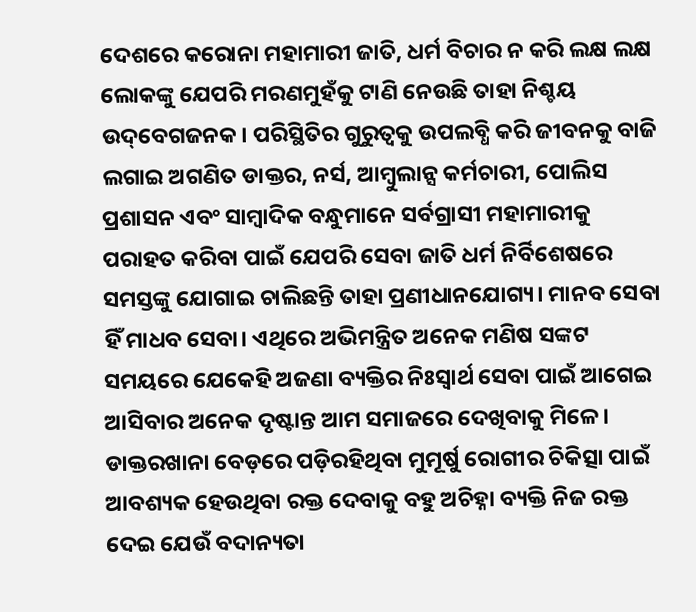ଦେଶରେ କରୋନା ମହାମାରୀ ଜାତି, ଧର୍ମ ବିଚାର ନ କରି ଲକ୍ଷ ଲକ୍ଷ ଲୋକଙ୍କୁ ଯେପରି ମରଣମୁହଁକୁ ଟାଣି ନେଉଛି ତାହା ନିଶ୍ଚୟ ଉଦ୍‌ବେଗଜନକ। ପରିସ୍ଥିତିର ଗୁରୁତ୍ୱକୁ ଉପଲବ୍ଧି କରି ଜୀବନକୁ ବାଜି ଲଗାଇ ଅଗଣିତ ଡାକ୍ତର, ନର୍ସ, ଆମ୍ବୁଲାନ୍ସ କର୍ମଚାରୀ, ପୋଲିସ ପ୍ରଶାସନ ଏବଂ ସାମ୍ବାଦିକ ବନ୍ଧୁମାନେ ସର୍ବଗ୍ରାସୀ ମହାମାରୀକୁ ପରାହତ କରିବା ପାଇଁ ଯେପରି ସେବା ଜାତି ଧର୍ମ ନିର୍ବିଶେଷରେ ସମସ୍ତଙ୍କୁ ଯୋଗାଇ ଚାଲିଛନ୍ତି ତାହା ପ୍ରଣୀଧାନଯୋଗ୍ୟ। ମାନବ ସେବା ହିଁ ମାଧବ ସେବା। ଏଥିରେ ଅଭିମନ୍ତ୍ରିତ ଅନେକ ମଣିଷ ସଙ୍କଟ ସମୟରେ ଯେକେହି ଅଜଣା ବ୍ୟକ୍ତିର ନିଃସ୍ବାର୍ଥ ସେବା ପାଇଁ ଆଗେଇ ଆସିବାର ଅନେକ ଦୃଷ୍ଟାନ୍ତ ଆମ ସମାଜରେ ଦେଖିବାକୁ ମିଳେ। ଡାକ୍ତରଖାନା ବେଡ଼ରେ ପଡ଼ିରହିଥିବା ମୁମୂର୍ଷୁ ରୋଗୀର ଚିକିତ୍ସା ପାଇଁ ଆବଶ୍ୟକ ହେଉଥିବା ରକ୍ତ ଦେବାକୁ ବହୁ ଅଚିହ୍ନା ବ୍ୟକ୍ତି ନିଜ ରକ୍ତ ଦେଇ ଯେଉଁ ବଦାନ୍ୟତା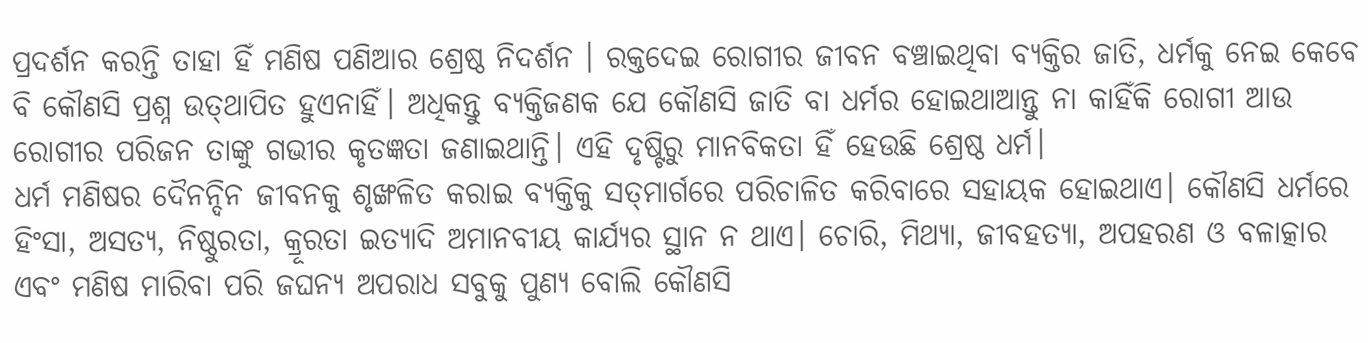ପ୍ରଦର୍ଶନ କରନ୍ତି ତାହା ହିଁ ମଣିଷ ପଣିଆର ଶ୍ରେଷ୍ଠ ନିଦର୍ଶନ । ରକ୍ତଦେଇ ରୋଗୀର ଜୀବନ ବଞ୍ଚାଇଥିବା ବ୍ୟକ୍ତିର ଜାତି, ଧର୍ମକୁ ନେଇ କେବେ ବି କୌଣସି ପ୍ରଶ୍ନ ଉତ୍‌ଥାପିତ ହୁଏନାହିଁ। ଅଧିକନ୍ତୁ ବ୍ୟକ୍ତିଜଣକ ଯେ କୌଣସି ଜାତି ବା ଧର୍ମର ହୋଇଥାଆନ୍ତୁ ନା କାହିଁକି ରୋଗୀ ଆଉ ରୋଗୀର ପରିଜନ ତାଙ୍କୁ ଗଭୀର କୃତଜ୍ଞତା ଜଣାଇଥାନ୍ତି। ଏହି ଦୃଷ୍ଟିରୁ ମାନବିକତା ହିଁ ହେଉଛି ଶ୍ରେଷ୍ଠ ଧର୍ମ।
ଧର୍ମ ମଣିଷର ଦୈନନ୍ଦିନ ଜୀବନକୁ ଶୃଙ୍ଖଳିତ କରାଇ ବ୍ୟକ୍ତିକୁ ସତ୍‌ମାର୍ଗରେ ପରିଚାଳିତ କରିବାରେ ସହାୟକ ହୋଇଥାଏ। କୌଣସି ଧର୍ମରେ ହିଂସା, ଅସତ୍ୟ, ନିଷ୍ଠୁରତା, କ୍ରୂରତା ଇତ୍ୟାଦି ଅମାନବୀୟ କାର୍ଯ୍ୟର ସ୍ଥାନ ନ ଥାଏ। ଚୋରି, ମିଥ୍ୟା, ଜୀବହତ୍ୟା, ଅପହରଣ ଓ ବଳାତ୍କାର ଏବଂ ମଣିଷ ମାରିବା ପରି ଜଘନ୍ୟ ଅପରାଧ ସବୁକୁ ପୁଣ୍ୟ ବୋଲି କୌଣସି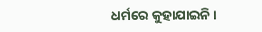ଧର୍ମରେ କୁହାଯାଇନି।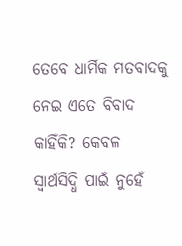ତେବେ ଧାର୍ମିକ ମତବାଦକୁ ନେଇ ଏତେ ବିବାଦ କାହିଁକି? କେବଳ ସ୍ବାର୍ଥସିଦ୍ଧି ପାଇଁ ନୁହେଁ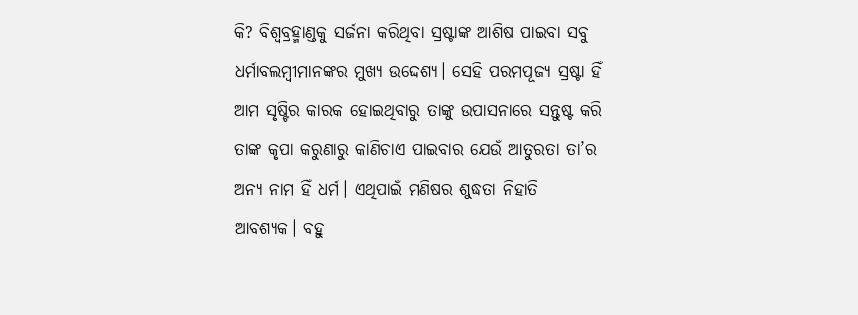କି? ବିଶ୍ୱବ୍ରହ୍ମାଣ୍ଡକୁ ସର୍ଜନା କରିଥିବା ସ୍ରଷ୍ଟାଙ୍କ ଆଶିଷ ପାଇବା ସବୁ ଧର୍ମାବଲମ୍ବୀମାନଙ୍କର ମୁଖ୍ୟ ଉଦ୍ଦେଶ୍ୟ। ସେହି ପରମପୂଜ୍ୟ ସ୍ରଷ୍ଟା ହିଁ ଆମ ସୃଷ୍ଟିର କାରକ ହୋଇଥିବାରୁ ତାଙ୍କୁ ଉପାସନାରେ ସନ୍ତୁଷ୍ଟ କରି ତାଙ୍କ କୃପା କରୁଣାରୁ କାଣିଚାଏ ପାଇବାର ଯେଉଁ ଆତୁରତା ତା’ର ଅନ୍ୟ ନାମ ହିଁ ଧର୍ମ। ଏଥିପାଇଁ ମଣିଷର ଶୁଦ୍ଧତା ନିହାତି ଆବଶ୍ୟକ। ବହୁ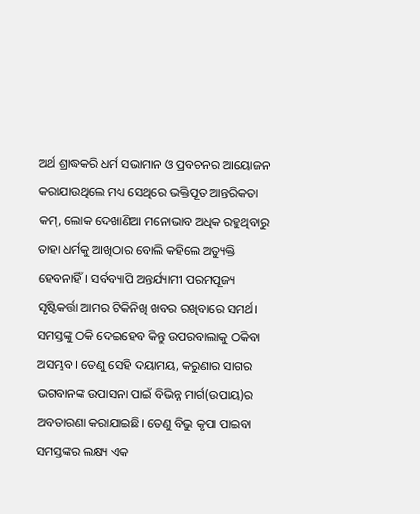ଅର୍ଥ ଶ୍ରାଦ୍ଧକରି ଧର୍ମ ସଭାମାନ ଓ ପ୍ରବଚନର ଆୟୋଜନ କରାଯାଉଥିଲେ ମଧ୍ୟ ସେଥିରେ ଭକ୍ତିପୂତ ଆନ୍ତରିକତା କମ୍‌, ଲୋକ ଦେଖାଣିଆ ମନୋଭାବ ଅଧିକ ରହୁଥିବାରୁ ତାହା ଧର୍ମକୁ ଆଖିଠାର ବୋଲି କହିଲେ ଅତ୍ୟୁକ୍ତି ହେବନାହିଁ। ସର୍ବବ୍ୟାପି ଅନ୍ତର୍ଯ୍ୟାମୀ ପରମପୂଜ୍ୟ ସୃଷ୍ଟିକର୍ତ୍ତା ଆମର ଟିକିନିଖି ଖବର ରଖିବାରେ ସମର୍ଥ। ସମସ୍ତଙ୍କୁ ଠକି ଦେଇହେବ କିନ୍ତୁ ଉପରବାଲାକୁ ଠକିବା ଅସମ୍ଭବ। ତେଣୁ ସେହି ଦୟାମୟ, କରୁଣାର ସାଗର ଭଗବାନଙ୍କ ଉପାସନା ପାଇଁ ବିଭିନ୍ନ ମାର୍ଗ(ଉପାୟ)ର ଅବତାରଣା କରାଯାଇଛି। ତେଣୁ ବିଭୁ କୃପା ପାଇବା ସମସ୍ତଙ୍କର ଲକ୍ଷ୍ୟ ଏକ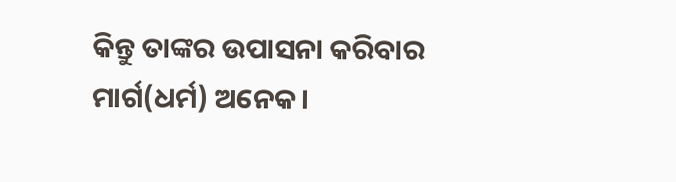କିନ୍ତୁ ତାଙ୍କର ଉପାସନା କରିବାର ମାର୍ଗ(ଧର୍ମ) ଅନେକ।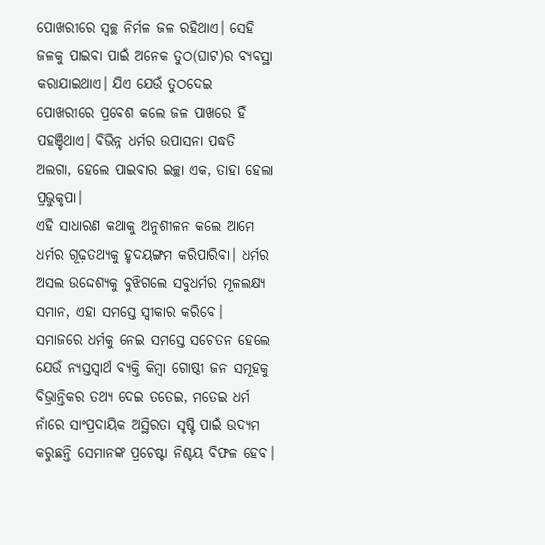ପୋଖରୀରେ ସ୍ବଚ୍ଛ ନିର୍ମଳ ଜଳ ରହିଥାଏ। ସେହି ଜଳକୁ ପାଇବା ପାଇଁ ଅନେକ ତୁଠ(ଘାଟ)ର ବ୍ୟବସ୍ଥା କରାଯାଇଥାଏ। ଯିଏ ଯେଉଁ ତୁଠଦେଇ ପୋଖରୀରେ ପ୍ରବେଶ କଲେ ଜଳ ପାଖରେ ହିଁ ପହଞ୍ଚିଥାଏ। ବିଭିନ୍ନ ଧର୍ମର ଉପାସନା ପଦ୍ଧତି ଅଲଗା, ହେଲେ ପାଇବାର ଇଚ୍ଛା ଏକ, ତାହା ହେଲା ପ୍ରଭୁକୃପା।
ଏହି ସାଧାରଣ କଥାକୁ ଅନୁଶୀଳନ କଲେ ଆମେ ଧର୍ମର ଗୂଢ଼ତଥ୍ୟକୁ ହୃଦୟଙ୍ଗମ କରିପାରିବା। ଧର୍ମର ଅସଲ ଉଦ୍ଦେଶ୍ୟକୁ ବୁଝିଗଲେ ସବୁଧର୍ମର ମୂଳଲକ୍ଷ୍ୟ ସମାନ, ଏହା ସମସ୍ତେ ସ୍ବୀକାର କରିବେ। ସମାଜରେ ଧର୍ମକୁ ନେଇ ସମସ୍ତେ ସଚେତନ ହେଲେ ଯେଉଁ ନ୍ୟସ୍ତସ୍ବାର୍ଥ ବ୍ୟକ୍ତି କିମ୍ବା ଗୋଷ୍ଠୀ ଜନ ସମୂହକୁ ବିଭ୍ରାନ୍ତିକର ତଥ୍ୟ ଦେଇ ତତେଇ, ମତେଇ ଧର୍ମ ନାଁରେ ସାଂପ୍ରଦାୟିକ ଅସ୍ଥିରତା ସୃଷ୍ଟି ପାଇଁ ଉଦ୍ୟମ କରୁଛନ୍ତି ସେମାନଙ୍କ ପ୍ରଚେଷ୍ଟା ନିଶ୍ଚୟ ବିଫଳ ହେବ।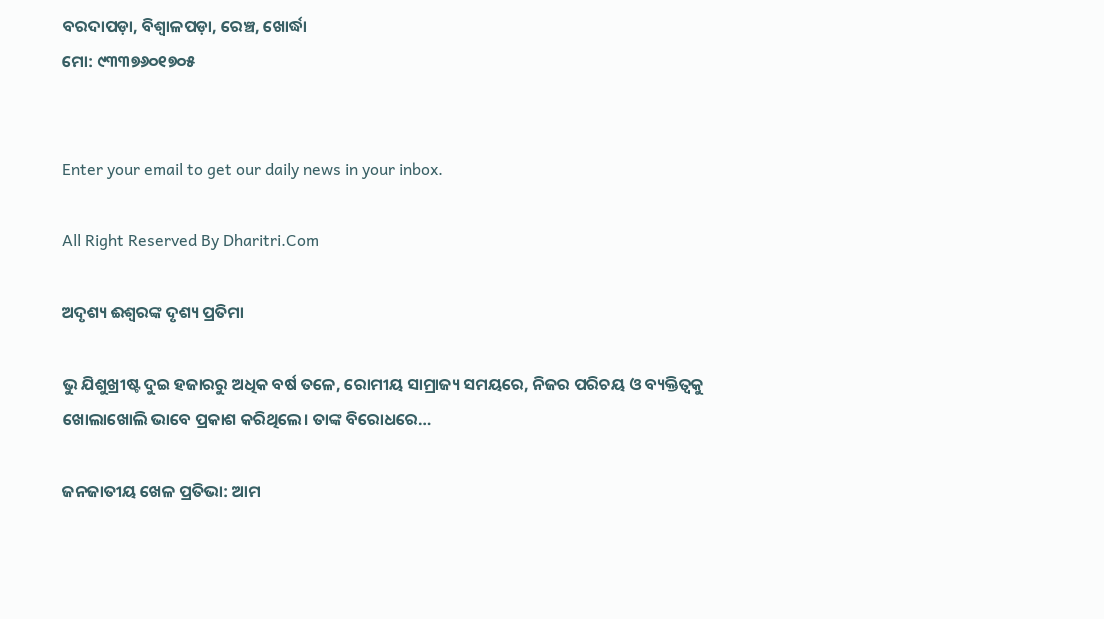ବରଦାପଡ଼ା, ବିଶ୍ୱାଳପଡ଼ା, ରେଞ୍ଚ, ଖୋର୍ଦ୍ଧା
ମୋ: ୯୩୩୭୬୦୧୭୦୫


Enter your email to get our daily news in your inbox.

All Right Reserved By Dharitri.Com

ଅଦୃଶ୍ୟ ଈଶ୍ୱରଙ୍କ ଦୃଶ୍ୟ ପ୍ରତିମା

ଭୁ ଯିଶୁଖ୍ରୀଷ୍ଟ ଦୁଇ ହଜାରରୁ ଅଧିକ ବର୍ଷ ତଳେ, ରୋମୀୟ ସାମ୍ରାଜ୍ୟ ସମୟରେ, ନିଜର ପରିଚୟ ଓ ବ୍ୟକ୍ତିତ୍ୱକୁ ଖୋଲାଖୋଲି ଭାବେ ପ୍ରକାଶ କରିଥିଲେ। ତାଙ୍କ ବିରୋଧରେ…

ଜନଜାତୀୟ ଖେଳ ପ୍ରତିଭା: ଆମ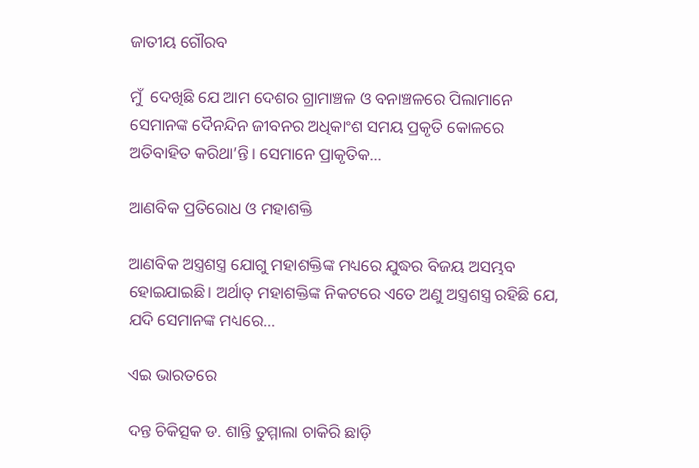ଜାତୀୟ ଗୌରବ

ମୁଁ  ଦେଖିଛି ଯେ ଆମ ଦେଶର ଗ୍ରାମାଞ୍ଚଳ ଓ ବନାଞ୍ଚଳରେ ପିଲାମାନେ ସେମାନଙ୍କ ଦୈନନ୍ଦିନ ଜୀବନର ଅଧିକାଂଶ ସମୟ ପ୍ରକୃତି କୋଳରେ ଅତିବାହିତ କରିଥା’ନ୍ତି। ସେମାନେ ପ୍ରାକୃତିକ…

ଆଣବିକ ପ୍ରତିରୋଧ ଓ ମହାଶକ୍ତି

ଆଣବିକ ଅସ୍ତ୍ରଶସ୍ତ୍ର ଯୋଗୁ ମହାଶକ୍ତିଙ୍କ ମଧ୍ୟରେ ଯୁଦ୍ଧର ବିଜୟ ଅସମ୍ଭବ ହୋଇଯାଇଛି। ଅର୍ଥାତ୍‌ ମହାଶକ୍ତିଙ୍କ ନିକଟରେ ଏତେ ଅଣୁ ଅସ୍ତ୍ରଶସ୍ତ୍ର ରହିଛି ଯେ, ଯଦି ସେମାନଙ୍କ ମଧ୍ୟରେ…

ଏଇ ଭାରତରେ

ଦନ୍ତ ଚିକିତ୍ସକ ଡ. ଶାନ୍ତି ତୁମ୍ମାଲା ଚାକିରି ଛାଡ଼ି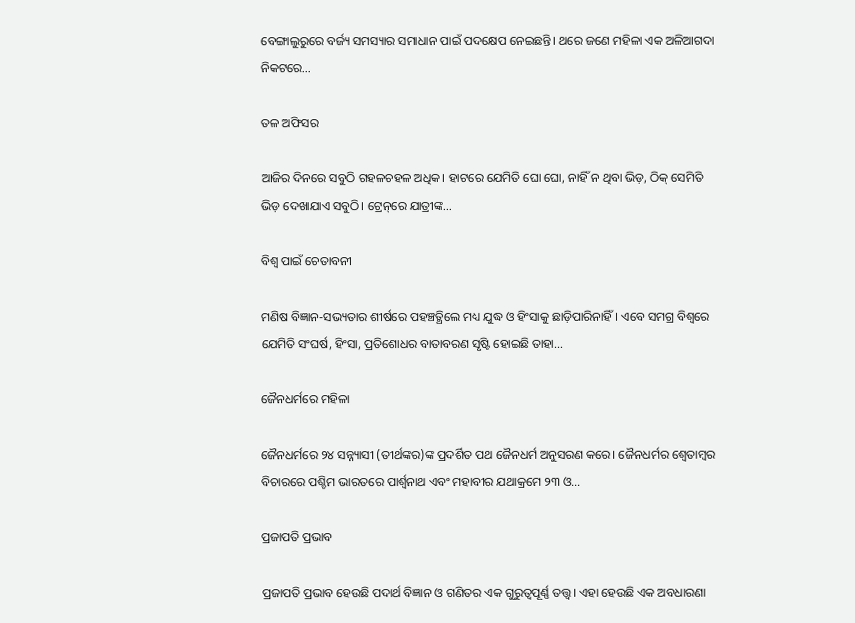ବେଙ୍ଗାଲୁରୁରେ ବର୍ଜ୍ୟ ସମସ୍ୟାର ସମାଧାନ ପାଇଁ ପଦକ୍ଷେପ ନେଇଛନ୍ତି। ଥରେ ଜଣେ ମହିଳା ଏକ ଅଳିଆଗଦା ନିକଟରେ…

ତଳ ଅଫିସର

ଆଜିର ଦିନରେ ସବୁଠି ଗହଳଚହଳ ଅଧିକ। ହାଟରେ ଯେମିତି ଘୋ ଘୋ, ନାହିଁ ନ ଥିବା ଭିଡ଼, ଠିକ୍‌ ସେମିତି ଭିଡ଼ ଦେଖାଯାଏ ସବୁଠି। ଟ୍ରେନ୍‌ରେ ଯାତ୍ରୀଙ୍କ…

ବିଶ୍ୱ ପାଇଁ ଚେତାବନୀ

ମଣିଷ ବିଜ୍ଞାନ-ସଭ୍ୟତାର ଶୀର୍ଷରେ ପହଞ୍ଚତ୍ଥିଲେ ମଧ୍ୟ ଯୁଦ୍ଧ ଓ ହିଂସାକୁ ଛାଡ଼ିପାରିନାହିଁ। ଏବେ ସମଗ୍ର ବିଶ୍ୱରେ ଯେମିତି ସଂଘର୍ଷ, ହିଂସା, ପ୍ରତିଶୋଧର ବାତାବରଣ ସୃଷ୍ଟି ହୋଇଛି ତାହା…

ଜୈନଧର୍ମରେ ମହିଳା

ଜୈନଧର୍ମରେ ୨୪ ସନ୍ନ୍ୟାସୀ (ତୀର୍ଥଙ୍କର)ଙ୍କ ପ୍ରଦର୍ଶିତ ପଥ ଜୈନଧର୍ମ ଅନୁସରଣ କରେ। ଜୈନଧର୍ମର ଶ୍ୱେତାମ୍ବର ବିଚାରରେ ପଶ୍ଚିମ ଭାରତରେ ପାର୍ଶ୍ୱନାଥ ଏବଂ ମହାବୀର ଯଥାକ୍ରମେ ୨୩ ଓ…

ପ୍ରଜାପତି ପ୍ରଭାବ

ପ୍ରଜାପତି ପ୍ରଭାବ ହେଉଛି ପଦାର୍ଥ ବିଜ୍ଞାନ ଓ ଗଣିତର ଏକ ଗୁରୁତ୍ୱପୂର୍ଣ୍ଣ ତତ୍ତ୍ୱ। ଏହା ହେଉଛି ଏକ ଅବଧାରଣା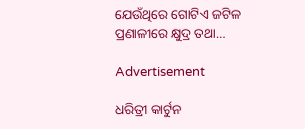ଯେଉଁଥିରେ ଗୋଟିଏ ଜଟିଳ ପ୍ରଣାଳୀରେ କ୍ଷୁଦ୍ର ତଥା…

Advertisement

ଧରିତ୍ରୀ କାର୍ଟୁନ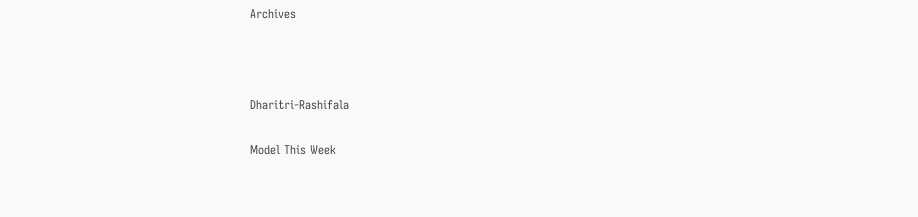Archives



Dharitri-Rashifala

Model This Week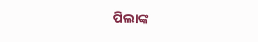ପିଲାଙ୍କ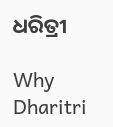ଧରିତ୍ରୀ

Why Dharitri